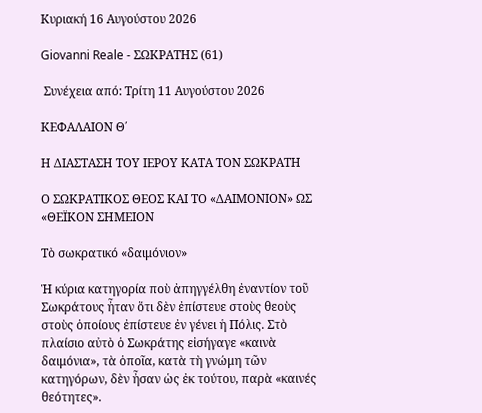Κυριακή 16 Αυγούστου 2026

Giovanni Reale - ΣΩΚΡΑΤΗΣ (61)

 Συνέχεια από: Τρίτη 11 Αυγούστου 2026

ΚΕΦΑΛΑΙΟΝ Θ΄

Η ΔΙΑΣΤΑΣΗ ΤΟΥ ΙΕΡΟΥ ΚΑΤΑ ΤΟΝ ΣΩΚΡΑΤΗ

Ο ΣΩΚΡΑΤΙΚΟΣ ΘΕΟΣ ΚΑΙ ΤΟ «ΔΑΙΜΟΝΙΟΝ» ΩΣ «ΘΕΪΚΟΝ ΣΗΜΕΙΟΝ

Τὸ σωκρατικό «δαιμόνιον»

Ἡ κύρια κατηγορία ποὺ ἀπηγγέλθη ἐναντίον τοῦ Σωκράτους ἦταν ὅτι δὲν ἐπίστευε στοὺς θεοὺς στοὺς ὁποίους ἐπίστευε ἐν γένει ἡ Πόλις. Στὸ πλαίσιο αὐτὸ ὁ Σωκράτης εἰσήγαγε «καινὰ δαιμόνια», τὰ ὁποῖα, κατὰ τὴ γνώμη τῶν κατηγόρων, δὲν ἦσαν ὡς ἐκ τούτου, παρὰ «καινές θεότητες».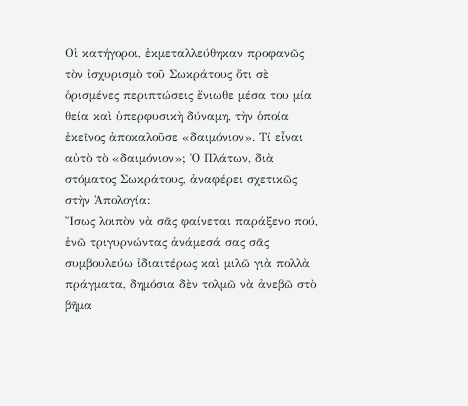Οἱ κατήγοροι, ἐκμεταλλεύθηκαν προφανῶς τὸν ἰσχυρισμὸ τοῦ Σωκράτους ὅτι σὲ ὁρισμένες περιπτώσεις ἔνιωθε μέσα του μία θεία καὶ ὑπερφυσικὴ δύναμη, τὴν ὁποία ἐκεῖνος ἀποκαλοῦσε «δαιμόνιον». Τί εἶναι αὐτὸ τὸ «δαιμόνιον»; Ὁ Πλάτων, διὰ στόματος Σωκράτους, ἀναφέρει σχετικῶς στὴν Ἀπολογία:
Ἴσως λοιπὸν νὰ σᾶς φαίνεται παράξενο πού, ἐνῶ τριγυρνώντας ἀνάμεσά σας σᾶς συμβουλεύω ἰδιαιτέρως καὶ μιλῶ γιὰ πολλὰ πράγματα, δημόσια δὲν τολμῶ νὰ ἀνεβῶ στὸ βῆμα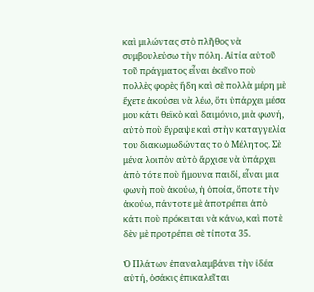καὶ μιλώντας στὸ πλῆθος νὰ συμβουλεύσω τὴν πόλη. Αἰτία αὐτοῦ τοῦ πράγματος εἶναι ἐκεῖνο ποὺ πολλὲς φορὲς ἤδη καὶ σὲ πολλὰ μέρη μὲ ἔχετε ἀκούσει νὰ λέω, ὅτι ὑπάρχει μέσα μου κάτι θεϊκὸ καὶ δαιμόνιο, μιὰ φωνή, αὐτὸ ποὺ ἔγραψε καὶ στὴν καταγγελία του διακωμωδώντας το ὁ Μέλητος. Σὲ μένα λοιπὸν αὐτὸ ἄρχισε νὰ ὑπάρχει ἀπὸ τότε ποὺ ἤμουνα παιδί, εἶναι μια φωνὴ ποὺ ἀκούω, ἡ ὁποία, ὅποτε τὴν ἀκούω, πάντοτε μὲ ἀποτρέπει ἀπὸ κάτι ποὺ πρόκειται νὰ κάνω, καὶ ποτὲ δὲν μὲ προτρέπει σὲ τίποτα 35.

Ὁ Πλάτων ἐπαναλαμβάνει τὴν ἰδέα αὐτή, ὁσάκις ἐπικαλεῖται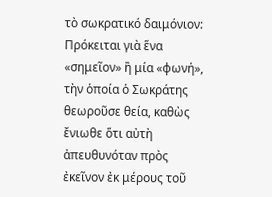τὸ σωκρατικό δαιμόνιον: Πρόκειται γιὰ ἕνα «σημεῖον» ἢ μία «φωνή», τὴν ὁποία ὁ Σωκράτης θεωροῦσε θεία, καθὼς ἔνιωθε ὅτι αὐτὴ ἀπευθυνόταν πρὸς ἐκεῖνον ἐκ μέρους τοῦ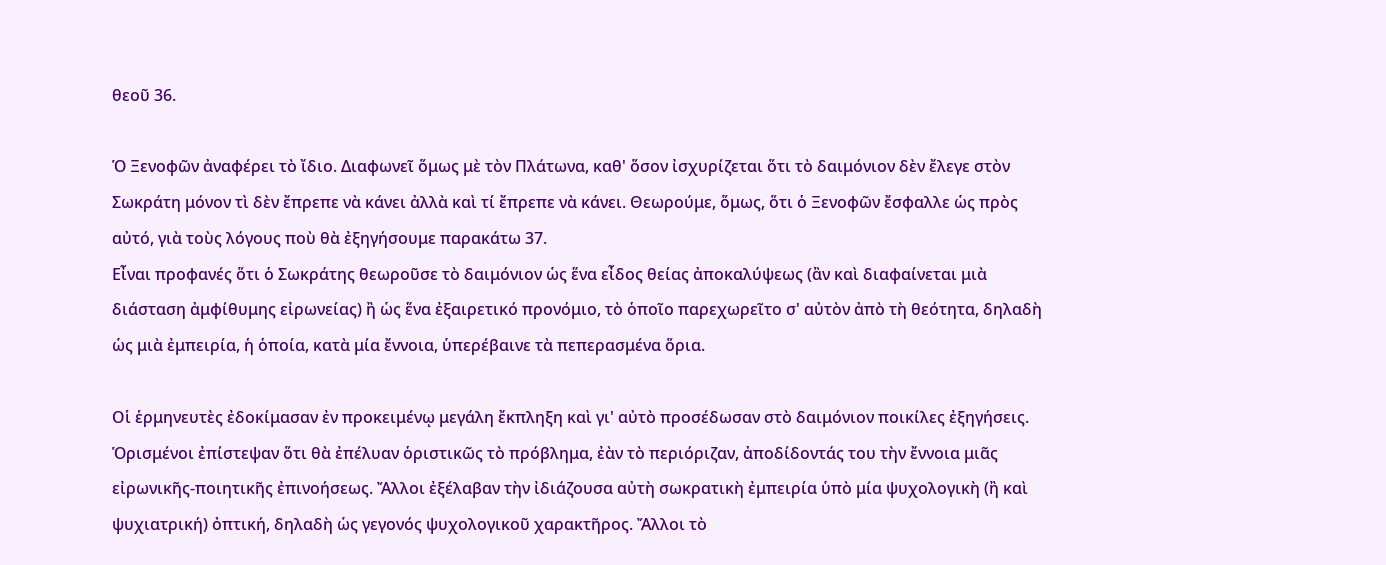θεοῦ 36.

Ὁ Ξενοφῶν ἀναφέρει τὸ ἴδιο. Διαφωνεῖ ὅμως μὲ τὸν Πλάτωνα, καθ' ὅσον ἰσχυρίζεται ὅτι τὸ δαιμόνιον δὲν ἔλεγε στὸν Σωκράτη μόνον τὶ δὲν ἔπρεπε νὰ κάνει ἀλλὰ καὶ τί ἔπρεπε νὰ κάνει. Θεωρούμε, ὅμως, ὅτι ὁ Ξενοφῶν ἔσφαλλε ὡς πρὸς αὐτό, γιὰ τοὺς λόγους ποὺ θὰ ἐξηγήσουμε παρακάτω 37.
Εἶναι προφανές ὅτι ὁ Σωκράτης θεωροῦσε τὸ δαιμόνιον ὡς ἕνα εἶδος θείας ἀποκαλύψεως (ἂν καὶ διαφαίνεται μιὰ διάσταση ἀμφίθυμης εἰρωνείας) ἢ ὡς ἕνα ἐξαιρετικό προνόμιο, τὸ ὁποῖο παρεχωρεῖτο σ' αὐτὸν ἀπὸ τὴ θεότητα, δηλαδὴ ὡς μιὰ ἐμπειρία, ἡ ὁποία, κατὰ μία ἔννοια, ὑπερέβαινε τὰ πεπερασμένα ὅρια.

Οἱ ἑρμηνευτὲς ἐδοκίμασαν ἐν προκειμένῳ μεγάλη ἔκπληξη καὶ γι' αὐτὸ προσέδωσαν στὸ δαιμόνιον ποικίλες ἐξηγήσεις. Ὁρισμένοι ἐπίστεψαν ὅτι θὰ ἐπέλυαν ὁριστικῶς τὸ πρόβλημα, ἐὰν τὸ περιόριζαν, ἀποδίδοντάς του τὴν ἔννοια μιᾶς εἰρωνικῆς-ποιητικῆς ἐπινοήσεως. Ἄλλοι ἐξέλαβαν τὴν ἰδιάζουσα αὐτὴ σωκρατικὴ ἐμπειρία ὑπὸ μία ψυχολογικὴ (ἢ καὶ ψυχιατρική) ὀπτική, δηλαδὴ ὡς γεγονός ψυχολογικοῦ χαρακτῆρος. Ἄλλοι τὸ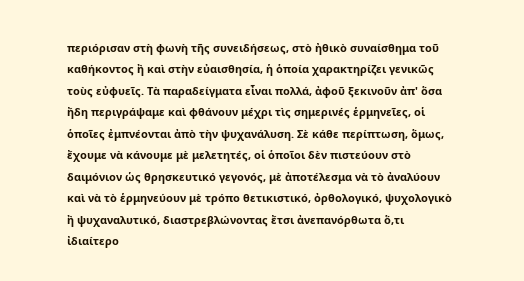περιόρισαν στὴ φωνὴ τῆς συνειδήσεως, στὸ ἠθικὸ συναίσθημα τοῦ καθήκοντος ἢ καὶ στὴν εὐαισθησία, ἡ ὁποία χαρακτηρίζει γενικῶς τοὺς εὐφυεῖς. Τὰ παραδείγματα εἶναι πολλά, ἀφοῦ ξεκινοῦν ἀπ' ὅσα ἤδη περιγράψαμε καὶ φθάνουν μέχρι τὶς σημερινές ἑρμηνεῖες, οἱ ὁποῖες ἐμπνέονται ἀπὸ τὴν ψυχανάλυση. Σὲ κάθε περίπτωση, ὅμως, ἔχουμε νὰ κάνουμε μὲ μελετητές, οἱ ὁποῖοι δὲν πιστεύουν στὸ δαιμόνιον ὡς θρησκευτικό γεγονός, μὲ ἀποτέλεσμα νὰ τὸ ἀναλύουν καὶ νὰ τὸ ἑρμηνεύουν μὲ τρόπο θετικιστικό, ὀρθολογικό, ψυχολογικὸ ἢ ψυχαναλυτικό, διαστρεβλώνοντας ἔτσι ἀνεπανόρθωτα ὅ,τι ἰδιαίτερο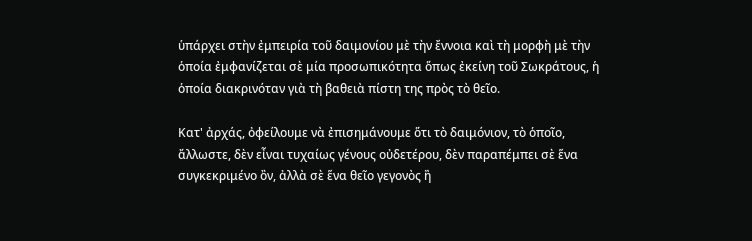ὑπάρχει στὴν ἐμπειρία τοῦ δαιμονίου μὲ τὴν ἔννοια καὶ τὴ μορφὴ μὲ τὴν ὁποία ἐμφανίζεται σὲ μία προσωπικότητα ὅπως ἐκείνη τοῦ Σωκράτους, ἡ ὁποία διακρινόταν γιὰ τὴ βαθειὰ πίστη της πρὸς τὸ θεῖο.

Κατ' ἀρχάς, ὀφείλουμε νὰ ἐπισημάνουμε ὅτι τὸ δαιμόνιον, τὸ ὁποῖο, ἄλλωστε, δὲν εἶναι τυχαίως γένους οὐδετέρου, δὲν παραπέμπει σὲ ἕνα συγκεκριμένο ὂν, ἀλλὰ σὲ ἕνα θεῖο γεγονὸς ἢ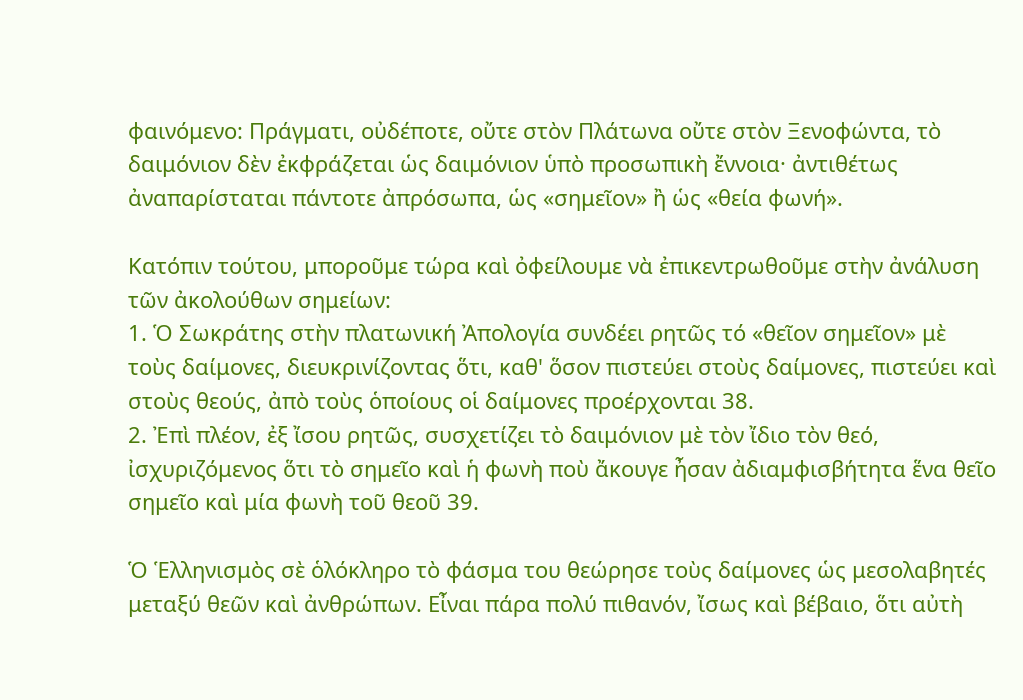φαινόμενο: Πράγματι, οὐδέποτε, οὔτε στὸν Πλάτωνα οὔτε στὸν Ξενοφώντα, τὸ δαιμόνιον δὲν ἐκφράζεται ὡς δαιμόνιον ὑπὸ προσωπικὴ ἔννοια· ἀντιθέτως ἀναπαρίσταται πάντοτε ἀπρόσωπα, ὡς «σημεῖον» ἢ ὡς «θεία φωνή».

Κατόπιν τούτου, μποροῦμε τώρα καὶ ὀφείλουμε νὰ ἐπικεντρωθοῦμε στὴν ἀνάλυση τῶν ἀκολούθων σημείων:
1. Ὁ Σωκράτης στὴν πλατωνική Ἀπολογία συνδέει ρητῶς τό «θεῖον σημεῖον» μὲ τοὺς δαίμονες, διευκρινίζοντας ὅτι, καθ' ὅσον πιστεύει στοὺς δαίμονες, πιστεύει καὶ στοὺς θεούς, ἀπὸ τοὺς ὁποίους οἱ δαίμονες προέρχονται 38.
2. Ἐπὶ πλέον, ἐξ ἴσου ρητῶς, συσχετίζει τὸ δαιμόνιον μὲ τὸν ἴδιο τὸν θεό, ἰσχυριζόμενος ὅτι τὸ σημεῖο καὶ ἡ φωνὴ ποὺ ἄκουγε ἦσαν ἀδιαμφισβήτητα ἕνα θεῖο σημεῖο καὶ μία φωνὴ τοῦ θεοῦ 39.

Ὁ Ἑλληνισμὸς σὲ ὁλόκληρο τὸ φάσμα του θεώρησε τοὺς δαίμονες ὡς μεσολαβητές μεταξύ θεῶν καὶ ἀνθρώπων. Εἶναι πάρα πολύ πιθανόν, ἴσως καὶ βέβαιο, ὅτι αὐτὴ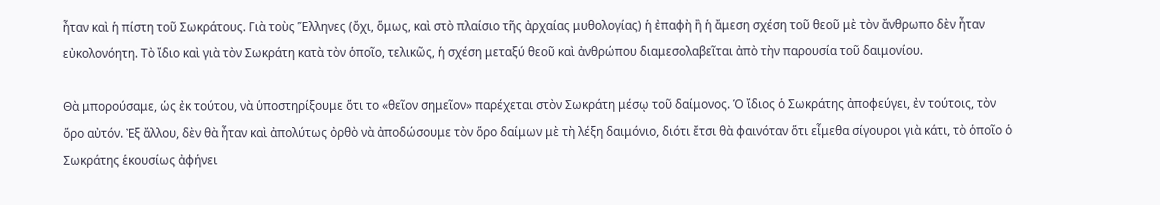ἦταν καὶ ἡ πίστη τοῦ Σωκράτους. Γιὰ τοὺς Ἕλληνες (ὄχι, ὅμως, καὶ στὸ πλαίσιο τῆς ἀρχαίας μυθολογίας) ἡ ἐπαφὴ ἢ ἡ ἄμεση σχέση τοῦ θεοῦ μὲ τὸν ἄνθρωπο δὲν ἦταν εὐκολονόητη. Τὸ ἴδιο καὶ γιὰ τὸν Σωκράτη κατὰ τὸν ὁποῖο, τελικῶς, ἡ σχέση μεταξύ θεοῦ καὶ ἀνθρώπου διαμεσολαβεῖται ἀπὸ τὴν παρουσία τοῦ δαιμονίου.

Θὰ μπορούσαμε, ὡς ἐκ τούτου, νὰ ὑποστηρίξουμε ὅτι το «θεῖον σημεῖον» παρέχεται στὸν Σωκράτη μέσῳ τοῦ δαίμονος. Ὁ ἴδιος ὁ Σωκράτης ἀποφεύγει, ἐν τούτοις, τὸν ὅρο αὐτόν. Ἐξ ἄλλου, δὲν θὰ ἦταν καὶ ἀπολύτως ὀρθὸ νὰ ἀποδώσουμε τὸν ὅρο δαίμων μὲ τὴ λέξη δαιμόνιο, διότι ἔτσι θὰ φαινόταν ὅτι εἶμεθα σίγουροι γιὰ κάτι, τὸ ὁποῖο ὁ Σωκράτης ἑκουσίως ἀφήνει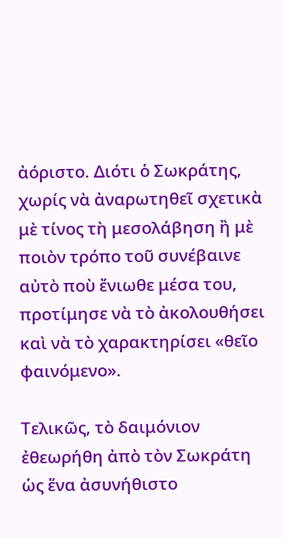ἀόριστο. Διότι ὁ Σωκράτης, χωρίς νὰ ἀναρωτηθεῖ σχετικὰ μὲ τίνος τὴ μεσολάβηση ἢ μὲ ποιὸν τρόπο τοῦ συνέβαινε αὐτὸ ποὺ ἔνιωθε μέσα του, προτίμησε νὰ τὸ ἀκολουθήσει καὶ νὰ τὸ χαρακτηρίσει «θεῖο φαινόμενο».

Τελικῶς, τὸ δαιμόνιον ἐθεωρήθη ἀπὸ τὸν Σωκράτη ὡς ἕνα ἀσυνήθιστο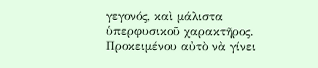γεγονός, καὶ μάλιστα ὑπερφυσικοῦ χαρακτῆρος. Προκειμένου αὐτὸ νὰ γίνει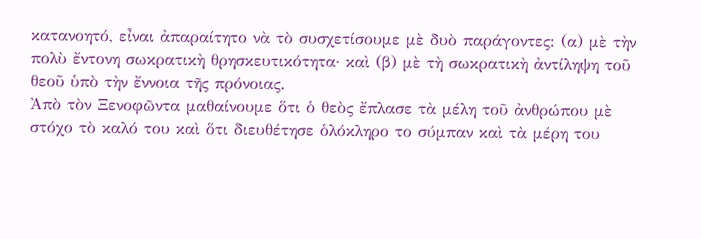κατανοητό, εἶναι ἀπαραίτητο νὰ τὸ συσχετίσουμε μὲ δυὸ παράγοντες: (α) μὲ τὴν πολὺ ἔντονη σωκρατικὴ θρησκευτικότητα· καὶ (β) μὲ τὴ σωκρατικὴ ἀντίληψη τοῦ θεοῦ ὑπὸ τὴν ἔννοια τῆς πρόνοιας.
Ἀπὸ τὸν Ξενοφῶντα μαθαίνουμε ὅτι ὁ θεὸς ἔπλασε τὰ μέλη τοῦ ἀνθρώπου μὲ στόχο τὸ καλό του καὶ ὅτι διευθέτησε ὁλόκληρο το σύμπαν καὶ τὰ μέρη του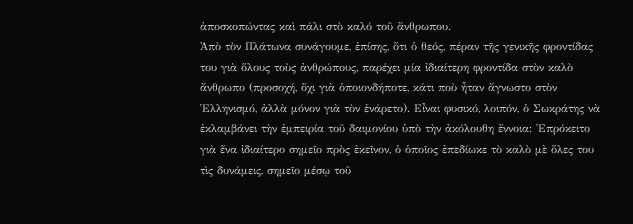ἀποσκοπώντας καὶ πάλι στὸ καλό τοῦ ἄνθρωπου.
Ἀπὸ τὸν Πλάτωνα συνάγουμε, ἐπίσης, ὅτι ὁ θεός, πέραν τῆς γενικῆς φροντίδας του γιὰ ὅλους τοὺς ἀνθρώπους, παρέχει μία ἰδιαίτερη φροντίδα στὸν καλὸ ἄνθρωπο (προσοχή, ὄχι γιὰ ὁποιονδήποτε, κάτι ποὺ ἦταν ἄγνωστο στὸν Ἑλληνισμό, ἀλλὰ μόνον γιὰ τὸν ἐνάρετο). Εἶναι φυσικό, λοιπόν, ὁ Σωκράτης νὰ ἐκλαμβάνει τὴν ἐμπειρία τοῦ δαιμονίου ὑπὸ τὴν ἀκόλουθη ἔννοια: Ἐπρόκειτο γιὰ ἕνα ἰδιαίτερο σημεῖο πρὸς ἐκεῖνον, ὁ ὁποῖος ἐπεδίωκε τὸ καλὸ μὲ ὅλες του τὶς δυνάμεις, σημεῖο μέσῳ τοῦ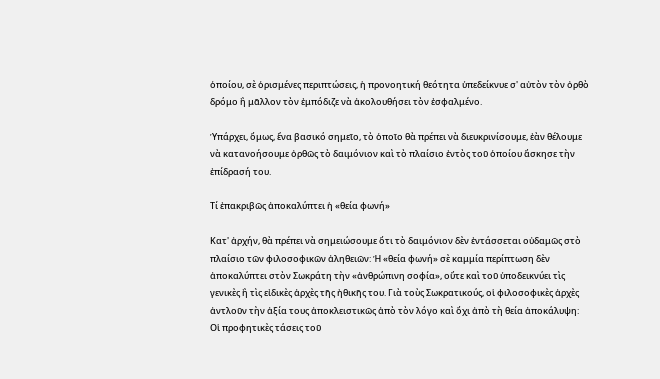ὁποίου, σὲ ὁρισμένες περιπτώσεις, ἡ προνοητική θεότητα ὑπεδείκνυε σ' αὐτὸν τὸν ὀρθὸ δρόμο ἢ μᾶλλον τὸν ἐμπόδιζε νὰ ἀκολουθήσει τὸν ἐσφαλμένο.

Ὑπάρχει, ὅμως, ἕνα βασικό σημεῖο, τὸ ὁποῖο θὰ πρέπει νὰ διευκρινίσουμε, ἐὰν θέλουμε νὰ κατανοήσουμε ὀρθῶς τὸ δαιμόνιον καὶ τὸ πλαίσιο ἐντὸς τοῦ ὁποίου ἄσκησε τὴν ἐπίδρασή του.

Τί ἐπακριβῶς ἀποκαλύπτει ἡ «θεία φωνή»

Κατ' ἀρχήν, θὰ πρέπει νὰ σημειώσουμε ὅτι τὸ δαιμόνιον δὲν ἐντάσσεται οὐδαμῶς στὸ πλαίσιο τῶν φιλοσοφικῶν ἀληθειῶν: Ἡ «θεία φωνή» σὲ καμμία περίπτωση δὲν ἀποκαλύπτει στὸν Σωκράτη τὴν «ἀνθρώπινη σοφία», οὔτε καὶ τοῦ ὑποδεικνύει τὶς γενικὲς ἢ τὶς εἰδικὲς ἀρχὲς τῆς ἠθικῆς του. Γιὰ τοὺς Σωκρατικούς, οἱ φιλοσοφικὲς ἀρχὲς ἀντλοῦν τὴν ἀξία τους ἀποκλειστικῶς ἀπὸ τὸν λόγο καὶ ὄχι ἀπὸ τὴ θεία ἀποκάλυψη: Οἱ προφητικὲς τάσεις τοῦ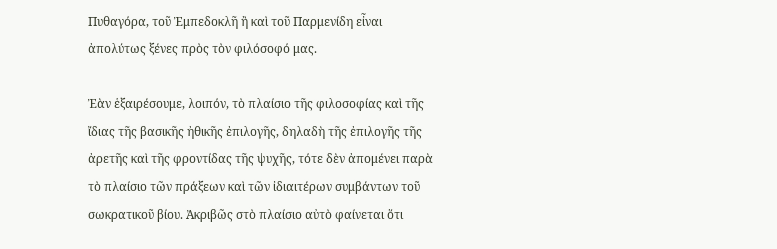Πυθαγόρα, τοῦ Ἐμπεδοκλῆ ἢ καὶ τοῦ Παρμενίδη εἶναι ἀπολύτως ξένες πρὸς τὸν φιλόσοφό μας.

Ἐὰν ἑξαιρέσουμε, λοιπόν, τὸ πλαίσιο τῆς φιλοσοφίας καὶ τῆς ἴδιας τῆς βασικῆς ἠθικῆς ἐπιλογῆς, δηλαδὴ τῆς ἐπιλογῆς τῆς ἀρετῆς καὶ τῆς φροντίδας τῆς ψυχῆς, τότε δὲν ἀπομένει παρὰ τὸ πλαίσιο τῶν πράξεων καὶ τῶν ἰδιαιτέρων συμβάντων τοῦ σωκρατικοῦ βίου. Ἀκριβῶς στὸ πλαίσιο αὐτὸ φαίνεται ὅτι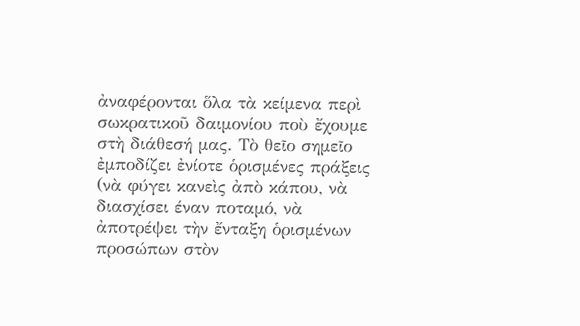ἀναφέρονται ὅλα τὰ κείμενα περὶ σωκρατικοῦ δαιμονίου ποὺ ἔχουμε στὴ διάθεσή μας. Τὸ θεῖο σημεῖο ἐμποδίζει ἐνίοτε ὁρισμένες πράξεις (νὰ φύγει κανεὶς ἀπὸ κάπου, νὰ διασχίσει έναν ποταμό, νὰ ἀποτρέψει τὴν ἔνταξη ὁρισμένων προσώπων στὸν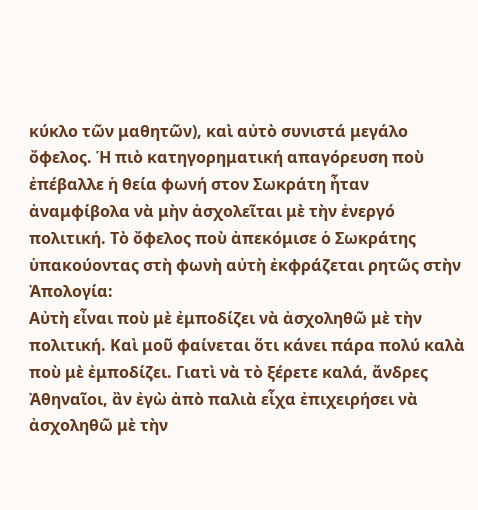κύκλο τῶν μαθητῶν), καὶ αὐτὸ συνιστά μεγάλο ὄφελος. Ἡ πιὸ κατηγορηματική απαγόρευση ποὺ ἐπέβαλλε ἡ θεία φωνή στον Σωκράτη ἦταν ἀναμφίβολα νὰ μὴν ἀσχολεῖται μὲ τὴν ἐνεργό πολιτική. Τὸ ὄφελος ποὺ ἀπεκόμισε ὁ Σωκράτης ὑπακούοντας στὴ φωνὴ αὐτὴ ἐκφράζεται ρητῶς στὴν Ἀπολογία:
Αὐτὴ εἶναι ποὺ μὲ ἐμποδίζει νὰ ἀσχοληθῶ μὲ τὴν πολιτική. Καὶ μοῦ φαίνεται ὅτι κάνει πάρα πολύ καλὰ ποὺ μὲ ἐμποδίζει. Γιατὶ νὰ τὸ ξέρετε καλά, ἄνδρες Ἀθηναῖοι, ἂν ἐγὼ ἀπὸ παλιὰ εἶχα ἐπιχειρήσει νὰ ἀσχοληθῶ μὲ τὴν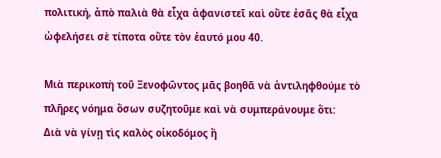πολιτική, ἀπὸ παλιὰ θὰ εἶχα ἀφανιστεῖ καὶ οὔτε ἐσᾶς θὰ εἶχα ὠφελήσει σὲ τίποτα οὔτε τὸν ἑαυτό μου 40.

Μιὰ περικοπὴ τοῦ Ξενοφῶντος μᾶς βοηθᾶ νὰ ἀντιληφθούμε τὸ πλῆρες νόημα ὅσων συζητοῦμε καὶ νὰ συμπεράνουμε ὅτι:
Διὰ νὰ γίνῃ τὶς καλὸς οἰκοδόμος ἢ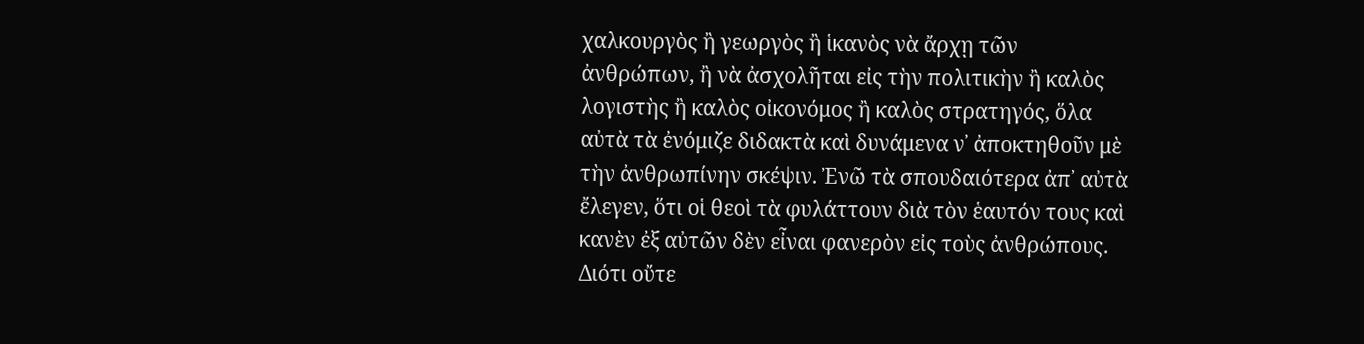χαλκουργὸς ἢ γεωργὸς ἢ ἱκανὸς νὰ ἄρχῃ τῶν ἀνθρώπων, ἢ νὰ ἀσχολῆται εἰς τὴν πολιτικὴν ἢ καλὸς λογιστὴς ἢ καλὸς οἰκονόμος ἢ καλὸς στρατηγός, ὅλα αὐτὰ τὰ ἐνόμιζε διδακτὰ καὶ δυνάμενα ν᾿ ἀποκτηθοῦν μὲ τὴν ἀνθρωπίνην σκέψιν. Ἐνῶ τὰ σπουδαιότερα ἀπ᾿ αὐτὰ ἔλεγεν, ὅτι οἱ θεοὶ τὰ φυλάττουν διὰ τὸν ἑαυτόν τους καὶ κανὲν ἐξ αὐτῶν δὲν εἶναι φανερὸν εἰς τοὺς ἀνθρώπους. Διότι οὔτε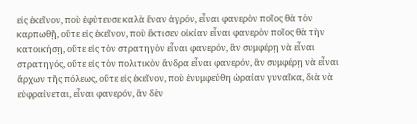εἰς ἐκεῖνον, ποὺ ἐφύτευσε καλὰ ἕναν ἀγρόν, εἶναι φανερὸν ποῖος θὰ τὸν καρπωθῇ, οὔτε εἰς ἐκεῖνον, ποὺ ἔκτισεν οἰκίαν εἶναι φανερὸν ποῖος θὰ τὴν κατοικήσῃ, οὔτε εἰς τὸν στρατηγὸν εἶναι φανερόν, ἂν συμφέρῃ νὰ εἶναι στρατηγός, οὔτε εἰς τὸν πολιτικὸν ἄνδρα εἶναι φανερόν, ἂν συμφέρῃ νὰ εἶναι ἄρχων τῆς πόλεως, οὔτε εἰς ἐκεῖνον, ποὺ ἐνυμφεύθη ὡραίαν γυναῖκα, διὰ νὰ εὐφραίνεται, εἶναι φανερόν, ἂν δὲν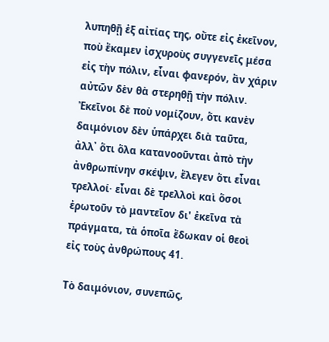λυπηθῇ ἐξ αἰτίας της, οὔτε εἰς ἐκεῖνον, ποὺ ἔκαμεν ἰσχυροὺς συγγενεῖς μέσα εἰς τὴν πόλιν, εἶναι φανερόν, ἂν χάριν αὐτῶν δὲν θὰ στερηθῇ τὴν πόλιν. Ἐκεῖνοι δὲ ποὺ νομίζουν, ὅτι κανὲν δαιμόνιον δὲν ὑπάρχει διὰ ταῦτα, ἀλλ᾿ ὅτι ὅλα κατανοοῦνται ἀπὸ τὴν ἀνθρωπίνην σκέψιν, ἔλεγεν ὅτι εἶναι τρελλοί· εἶναι δὲ τρελλοὶ καὶ ὅσοι ἐρωτοῦν τὸ μαντεῖον δι' ἐκεῖνα τὰ πράγματα, τὰ ὁποῖα ἔδωκαν οἱ θεοὶ εἰς τοὺς ἀνθρώπους 41.

Τὸ δαιμόνιον, συνεπῶς,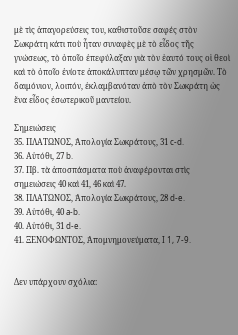μὲ τὶς ἀπαγορεύσεις του, καθιστοῦσε σαφές στὸν Σωκράτη κάτι ποὺ ἦταν συναφὲς μὲ τὸ εἶδος τῆς γνώσεως, τὸ ὁποῖο ἐπεφύλαξαν γιὰ τὸν ἑαυτό τους οἱ θεοὶ καὶ τὸ ὁποῖο ἐνίοτε ἀποκάλυπταν μέσῳ τῶν χρησμῶν. Τὸ δαιμόνιον, λοιπόν, ἐκλαμβανόταν ἀπὸ τὸν Σωκράτη ὡς ἕνα εἶδος ἐσωτερικοῦ μαντείου.

Σημειώσεις
35. ΠΛΑΤΩΝΟΣ, Ἀπολογία Σωκράτους, 31 c-d.
36. Αὐτόθι, 27 b.
37. Πβ. τὰ ἀποσπάσματα ποὺ ἀναφέρονται στὶς σημειώσεις 40 καὶ 41, 46 καὶ 47.
38. ΠΛΑΤΩΝΟΣ, Ἀπολογία Σωκράτους, 28 d-e.
39. Αὐτόθι, 40 a-b.
40. Αὐτόθι, 31 d-e.
41. ΞΕΝΟΦΩΝΤΟΣ, Ἀπομνημονεύματα, I 1, 7-9.


Δεν υπάρχουν σχόλια: